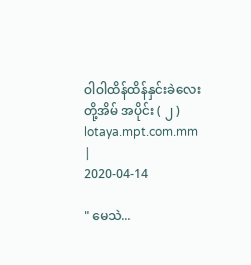ဝါဝါထိန်ထိန်နှင်းခဲလေးတို့အိမ် အပိုင်း ( ၂ )
lotaya.mpt.com.mm
|
2020-04-14

" မေသဲ...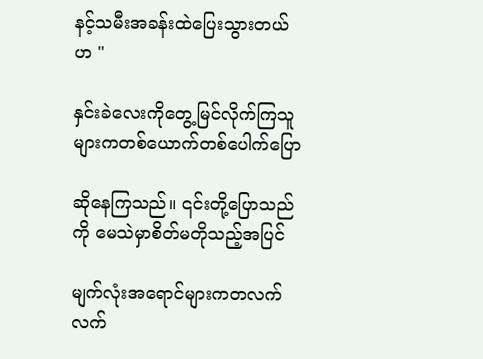နင့်သမီးအခန်းထဲပြေးသွားတယ်ဟ "

နှင်းခဲလေးကိုတွေ့မြင်လိုက်ကြသူများကတစ်ယောက်တစ်ပေါက်ပြော

ဆိုနေကြသည်။ ၎င်းတို့ပြောသည်ကို မေသဲမှာစိတ်မတိုသည့်အပြင်

မျက်လုံးအရောင်များကတလက်လက်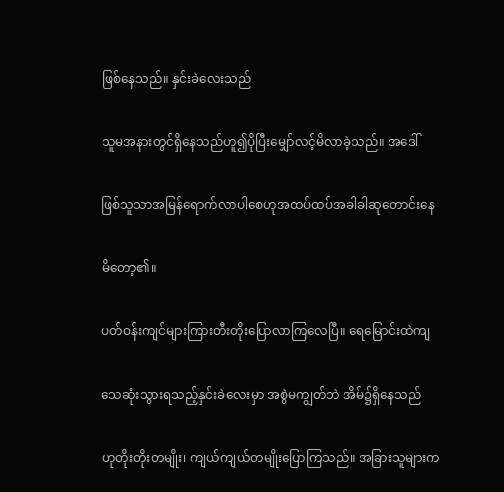ဖြစ်နေသည်။ နှင်းခဲလေးသည်

သူမအနားတွင်ရှိနေသည်ဟူ၍ပိုပြီးမျှော်လင့်မိလာခဲ့သည်။ အဒေါ်

ဖြစ်သူသာအမြန်ရောက်လာပါစေဟုအထပ်ထပ်အခါခါဆုတောင်းနေ

မိတော့၏။

ပတ်ဝန်းကျင်များကြားတီးတိုးပြောလာကြလေပြီ။ ရေမြောင်းထဲကျ

သေဆုံးသွားရသည့်နှင်းခဲလေးမှာ အစွဲမကျွတ်ဘဲ အိမ်၌ရှိနေသည်

ဟုတိုးတိုးတမျိုး၊ ကျယ်ကျယ်တမျိုးပြောကြသည်။ အခြားသူများက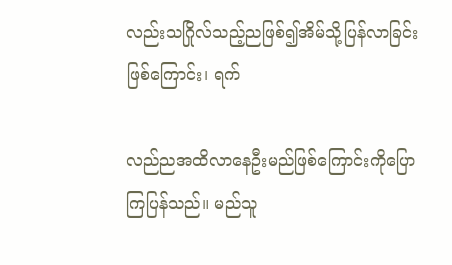လည်းသဂြိုလ်သည့်ညဖြစ်၍အိမ်သို့ပြန်လာခြင်းဖြစ်ကြောင်း၊ ရက်

လည်ညအထိလာနေဦးမည်ဖြစ်ကြောင်းကိုပြောကြပြန်သည်။ မည်သူ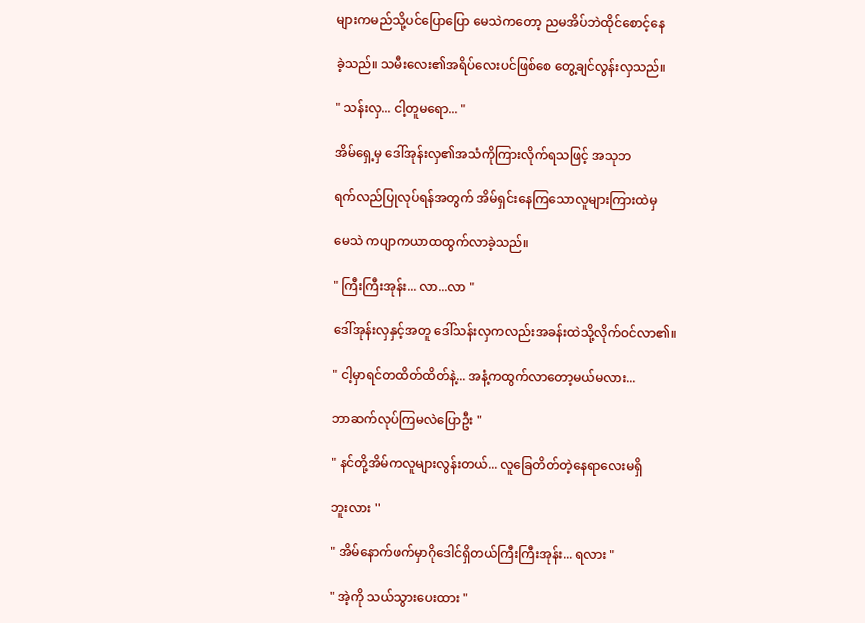များကမည်သို့ပင်ပြောပြော မေသဲကတော့ ညမအိပ်ဘဲထိုင်စောင့်နေ

ခဲ့သည်။ သမီးလေး၏အရိပ်လေးပင်ဖြစ်စေ တွေ့ချင်လွန်းလှသည်။

" သန်းလှ... ငါ့တူမရော... "

အိမ်ရှေ့မှ ဒေါ်အုန်းလှ၏အသံကိုကြားလိုက်ရသဖြင့် အသုဘ

ရက်လည်ပြုလုပ်ရန်အတွက် အိမ်ရှင်းနေကြသောလူများကြားထဲမှ

မေသဲ ကပျာကယာထထွက်လာခဲ့သည်။

" ကြီးကြီးအုန်း... လာ...လာ "

ဒေါ်အုန်းလှနှင့်အတူ ဒေါ်သန်းလှကလည်းအခန်းထဲသို့လိုက်ဝင်လာ၏။

" ငါ့မှာရင်တထိတ်ထိတ်နဲ့... အနံ့ကထွက်လာတော့မယ်မလား...

ဘာဆက်လုပ်ကြမလဲပြောဦး "

" နင်တို့အိမ်ကလူများလွန်းတယ်... လူခြေတိတ်တဲ့နေရာလေးမရှိ

ဘူးလား ''

" အိမ်နောက်ဖက်မှာဂိုဒေါင်ရှိတယ်ကြီးကြီးအုန်း... ရလား "

" အဲ့ကို သယ်သွားပေးထား "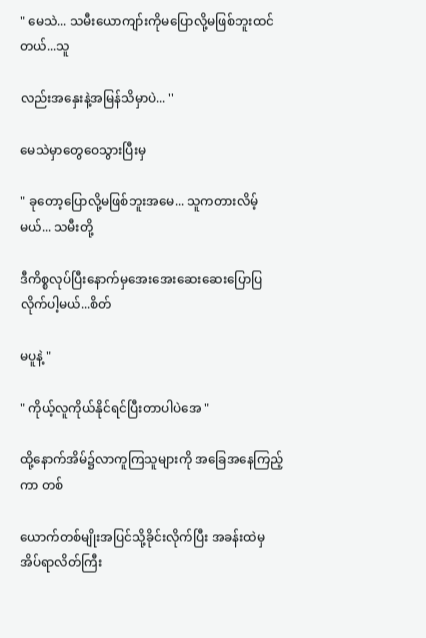" မေသဲ... သမီးယောကျာ်းကိုမပြောလို့မဖြစ်ဘူးထင်တယ်...သူ

လည်းအနှေးနဲ့အမြန်သိမှာပဲ... ''

မေသဲမှာတွေဝေသွားပြီးမှ

" ခုတော့ပြောလို့မဖြစ်ဘူးအမေ... သူကတားလိမ့်မယ်... သမီးတို့

ဒီကိစ္စလုပ်ပြီးနောက်မှအေးအေးဆေးဆေးပြောပြလိုက်ပါ့မယ်...စိတ်

မပူနဲ့ "

" ကိုယ့်လူကိုယ်နိုင်ရင်ပြီးတာပါပဲအေ "

ထို့နောက်အိမ်၌လာကူကြသူများကို အခြေအနေကြည့်ကာ တစ်

ယောက်တစ်မျိုးအပြင်သို့ခိုင်းလိုက်ပြီး အခန်းထဲမှ အိပ်ရာလိတ်ကြီး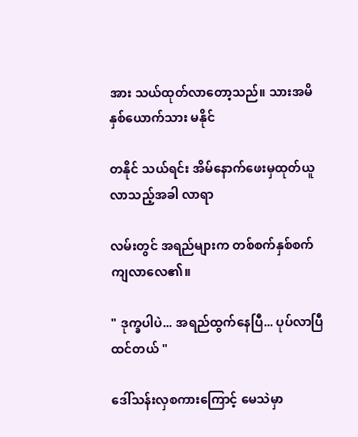အား သယ်ထုတ်လာတော့သည်။ သားအမိနှစ်ယောက်သား မနိုင်

တနိုင် သယ်ရင်း အိမ်နောက်ဖေးမှထုတ်ယူလာသည့်အခါ လာရာ

လမ်းတွင် အရည်များက တစ်စက်နှစ်စက်ကျလာလေ၏။

" ဒုက္ခပါပဲ... အရည်ထွက်နေပြီ... ပုပ်လာပြီထင်တယ် "

ဒေါ်သန်းလှစကားကြောင့် မေသဲမှာ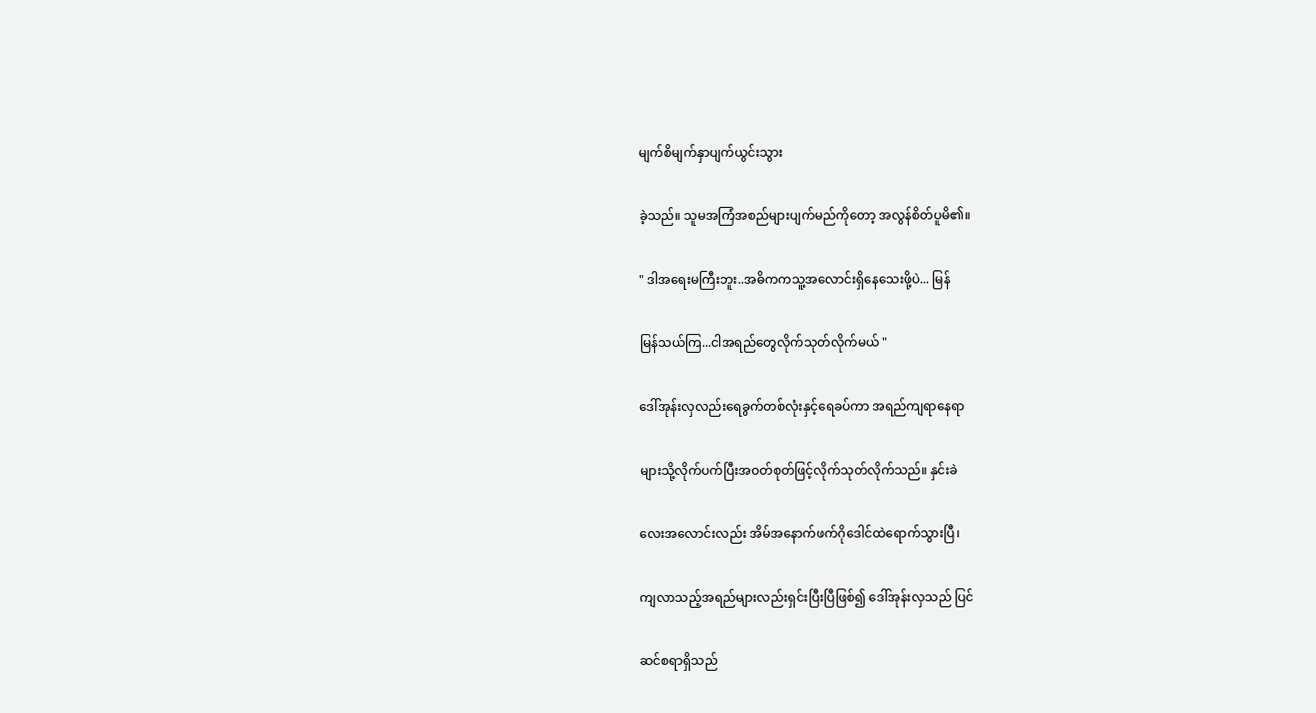မျက်စိမျက်နှာပျက်ယွင်းသွား

ခဲ့သည်။ သူမအကြံအစည်များပျက်မည်ကိုတော့ အလွန်စိတ်ပူမိ၏။

" ဒါအရေးမကြီးဘူး..အဓိကကသူ့အလောင်းရှိနေသေးဖို့ပဲ... မြန်

မြန်သယ်ကြ...ငါအရည်တွေလိုက်သုတ်လိုက်မယ် "

ဒေါ်အုန်းလှလည်းရေခွက်တစ်လုံးနှင့်ရေခပ်ကာ အရည်ကျရာနေရာ

များသို့လိုက်ပက်ပြီးအဝတ်စုတ်ဖြင့်လိုက်သုတ်လိုက်သည်။ နှင်းခဲ

လေးအလောင်းလည်း အိမ်အနောက်ဖက်ဂိုဒေါင်ထဲရောက်သွားပြီ၊

ကျလာသည့်အရည်များလည်းရှင်းပြီးပြီဖြစ်၍ ဒေါ်အုန်းလှသည် ပြင်

ဆင်စရာရှိသည်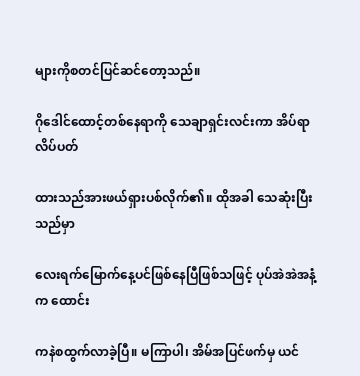များကိုစတင်ပြင်ဆင်တော့သည်။

ဂိုဒေါင်ထောင့်တစ်နေရာကို သေချာရှင်းလင်းကာ အိပ်ရာလိပ်ပတ်

ထားသည်အားဖယ်ရှားပစ်လိုက်၏။ ထိုအခါ သေဆုံးပြီးသည်မှာ

လေးရက်မြောက်နေ့ပင်ဖြစ်နေပြီဖြစ်သဖြင့် ပုပ်အဲအဲအနံ့က ထောင်း

ကနဲစထွက်လာခဲ့ပြီ။ မကြာပါ၊ အိမ်အပြင်ဖက်မှ ယင်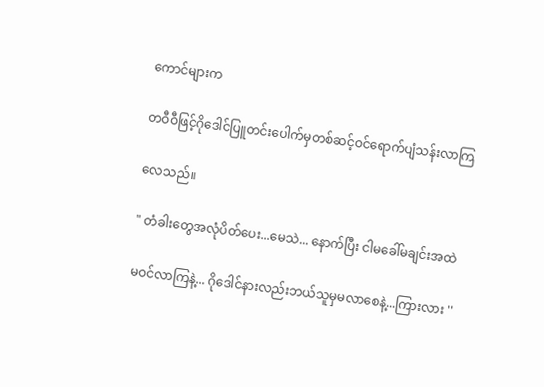ကောင်များက

တဝီဝီဖြင့်ဂိုဒေါင်ပြူတင်းပေါက်မှတစ်ဆင့်ဝင်ရောက်ပျံသန်းလာကြ

လေသည်။

" တံခါးတွေအလုံပိတ်ပေး...မေသဲ... နောက်ပြီး ငါမခေါ်မချင်းအထဲ

မဝင်လာကြနဲ့... ဂိုဒေါင်နားလည်းဘယ်သူမှမလာစေနဲ့...ကြားလား ''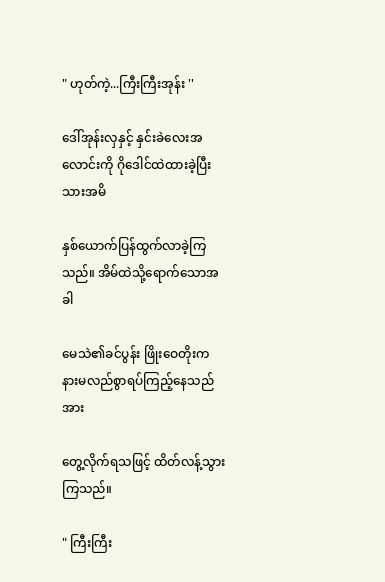" ဟုတ်ကဲ့...ကြီးကြီးအုန်း ''

ဒေါ်အုန်းလှနှင့် နှင်းခဲလေးအလောင်းကို ဂိုဒေါင်ထဲထားခဲ့ပြီး သားအမိ

နှစ်ယောက်ပြန်ထွက်လာခဲ့ကြသည်။ အိမ်ထဲသို့ရောက်သောအခါ

မေသဲ၏ခင်ပွန်း ဖြိုးဝေတိုးက နားမလည်စွာရပ်ကြည့်နေသည်အား

တွေ့လိုက်ရသဖြင့် ထိတ်လန့်သွားကြသည်။

" ကြီးကြီး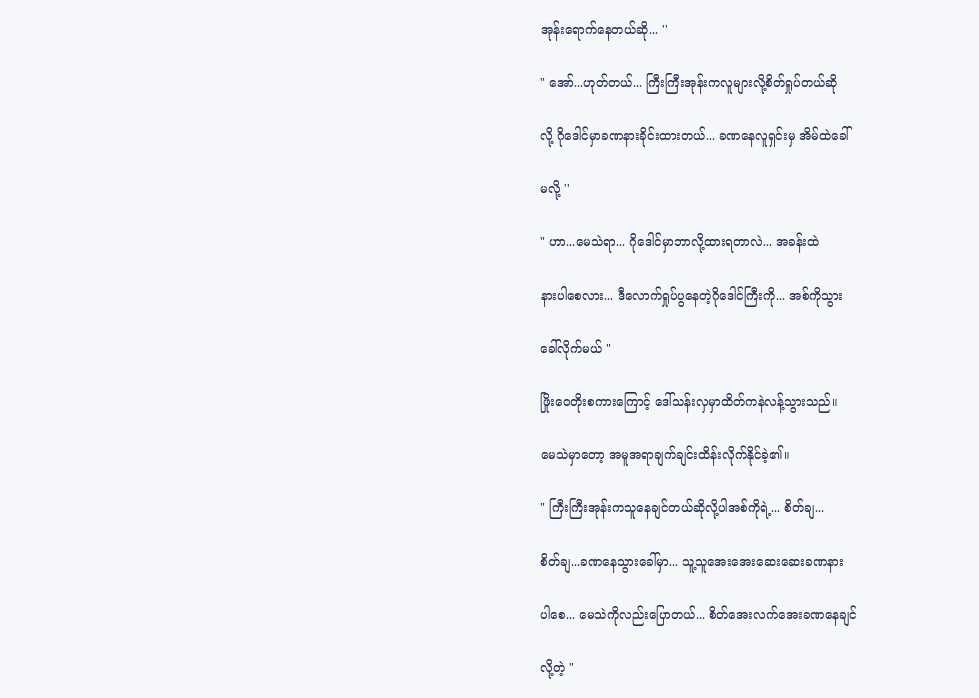အုန်းရောက်နေတယ်ဆို... ''

" အော်...ဟုတ်တယ်... ကြီးကြီးအုန်းကလူများလို့စိတ်ရှုပ်တယ်ဆို

လို့ ဂိုဒေါင်မှာခဏနားခိုင်းထားတယ်... ခဏနေလူရှင်းမှ အိမ်ထဲခေါ်

မလို့ ''

" ဟာ...မေသဲရာ... ဂိုဒေါင်မှာဘာလို့ထားရတာလဲ... အခန်းထဲ

နားပါစေလား... ဒီလောက်ရှုပ်ပွနေတဲ့ဂိုဒေါင်ကြီးကို... အစ်ကိုသွား

ခေါ်လိုက်မယ် "

ဖြိုးဝေတိုးစကားကြောင့် ဒေါ်သန်းလှမှာထိတ်ကနဲလန့်သွားသည်။

မေသဲမှာတော့ အမူအရာချက်ချင်းထိန်းလိုက်နိုင်ခဲ့၏။

" ကြီးကြီးအုန်းကသူနေချင်တယ်ဆိုလို့ပါအစ်ကိုရဲ့... စိတ်ချ...

စိတ်ချ...ခဏနေသွားခေါ်မှာ... သူ့သူအေးအေးဆေးဆေးခဏနား

ပါစေ... မေသဲကိုလည်းပြောတယ်... စိတ်အေးလက်အေးခဏနေချင်

လို့တဲ့ "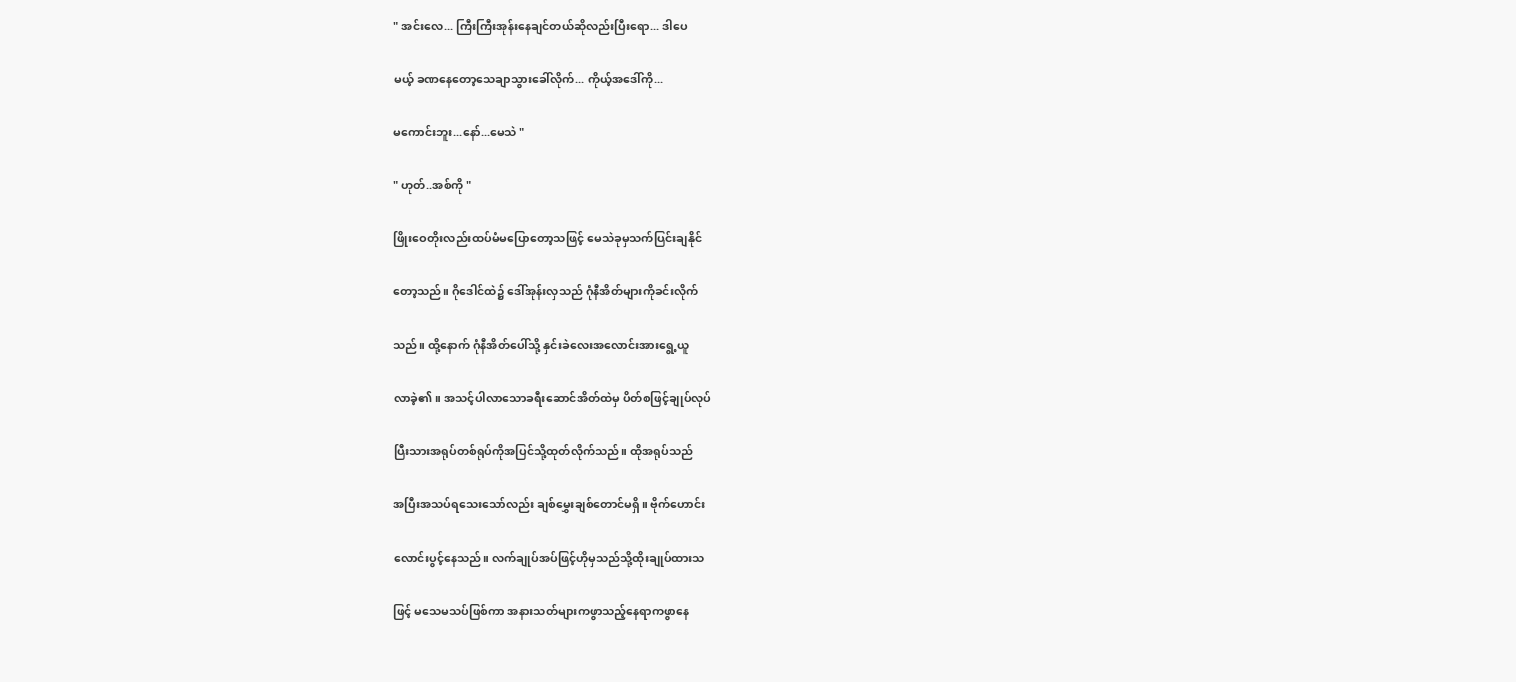" အင်းလေ... ကြီးကြီးအုန်းနေချင်တယ်ဆိုလည်းပြီးရော... ဒါပေ

မယ့် ခဏနေတော့သေချာသွားခေါ်လိုက်... ကိုယ့်အဒေါ်ကို...

မကောင်းဘူး...နော်...မေသဲ "

" ဟုတ်..အစ်ကို "

ဖြိုးဝေတိုးလည်းထပ်မံမပြောတော့သဖြင့် မေသဲခုမှသက်ပြင်းချနိုင်

တော့သည်။ ဂိုဒေါင်ထဲ၌ ဒေါ်အုန်းလှသည် ဂုံနီအိတ်များကိုခင်းလိုက်

သည်။ ထို့နောက် ဂုံနီအိတ်ပေါ်သို့ နှင်းခဲလေးအလောင်းအားရွေ့ယူ

လာခဲ့၏။ အသင့်ပါလာသောခရီးဆောင်အိတ်ထဲမှ ပိတ်စဖြင့်ချုပ်လုပ်

ပြီးသားအရုပ်တစ်ရုပ်ကိုအပြင်သို့ထုတ်လိုက်သည်။ ထိုအရုပ်သည်

အပြီးအသပ်ရသေးသော်လည်း ချစ်မွှေးချစ်တောင်မရှိ။ ဗိုက်ဟောင်း

လောင်းပွင့်နေသည်။ လက်ချုပ်အပ်ဖြင့်ဟိုမှသည်သို့ထိုးချုပ်ထားသ

ဖြင့် မသေမသပ်ဖြစ်ကာ အနားသတ်များကဖွာသည့်နေရာကဖွာနေ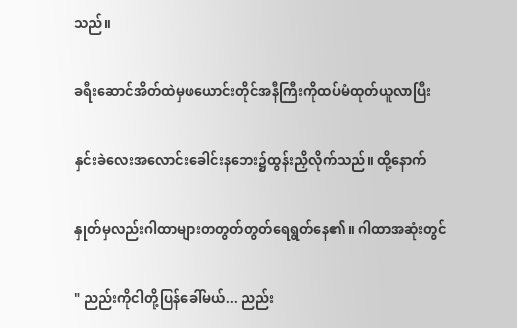သည်။

ခရီးဆောင်အိတ်ထဲမှဖယောင်းတိုင်အနီကြီးကိုထပ်မံထုတ်ယူလာပြီး

နှင်းခဲလေးအလောင်းခေါင်းနဘေး၌ထွန်းညှိလိုက်သည်။ ထို့နောက်

နှုတ်မှလည်းဂါထာများတတွတ်တွတ်ရေရွတ်နေ၏။ ဂါထာအဆုံးတွင်

" ညည်းကိုငါတို့ပြန်ခေါ်မယ်... ညည်း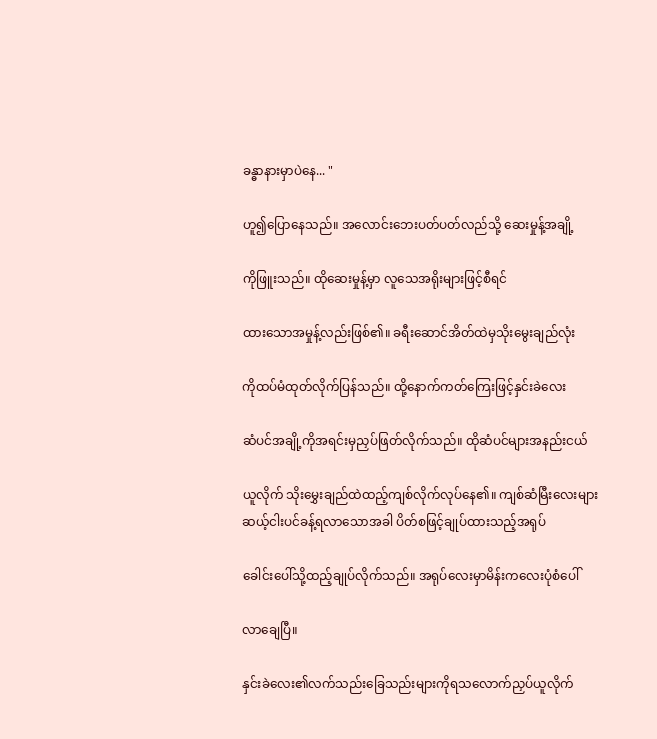ခန္ဓာနားမှာပဲနေ... "

ဟူ၍ပြောနေသည်။ အလောင်းဘေးပတ်ပတ်လည်သို့ ဆေးမှုန့်အချို့

ကိုဖြူးသည်။ ထိုဆေးမှုန့်မှာ လူသေအရိုးများဖြင့်စီရင်

ထားသောအမှုန့်လည်းဖြစ်၏။ ခရီးဆောင်အိတ်ထဲမှသိုးမွေးချည်လုံး

ကိုထပ်မံထုတ်လိုက်ပြန်သည်။ ထို့နောက်ကတ်ကြေးဖြင့်နှင်းခဲလေး

ဆံပင်အချို့ကိုအရင်းမှညှပ်ဖြတ်လိုက်သည်။ ထိုဆံပင်များအနည်းငယ်

ယူလိုက် သိုးမွှေးချည်ထဲထည့်ကျစ်လိုက်လုပ်နေ၏။ ကျစ်ဆံမြီးလေးများ ဆယ့်ငါးပင်ခန့်ရလာသောအခါ ပိတ်စဖြင့်ချုပ်ထားသည့်အရုပ်

ခေါင်းပေါ်သို့ထည့်ချုပ်လိုက်သည်။ အရုပ်လေးမှာမိန်းကလေးပုံစံပေါ်

လာချေပြီ။

နှင်းခဲလေး၏လက်သည်းခြေသည်းများကိုရသလောက်ညှပ်ယူလိုက်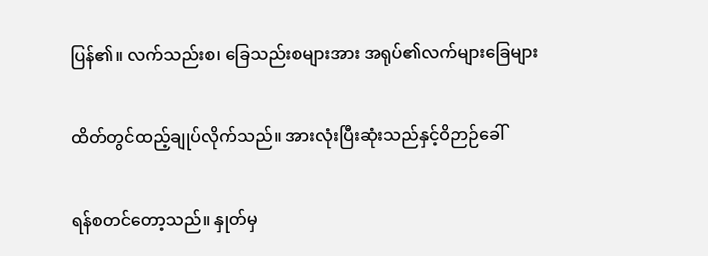ပြန်၏။ လက်သည်းစ၊ ခြေသည်းစများအား အရုပ်၏လက်များခြေများ

ထိတ်တွင်ထည့်ချုပ်လိုက်သည်။ အားလုံးပြီးဆုံးသည်နှင့်ဝိဉာဉ်ခေါ်

ရန်စတင်တော့သည်။ နှုတ်မှ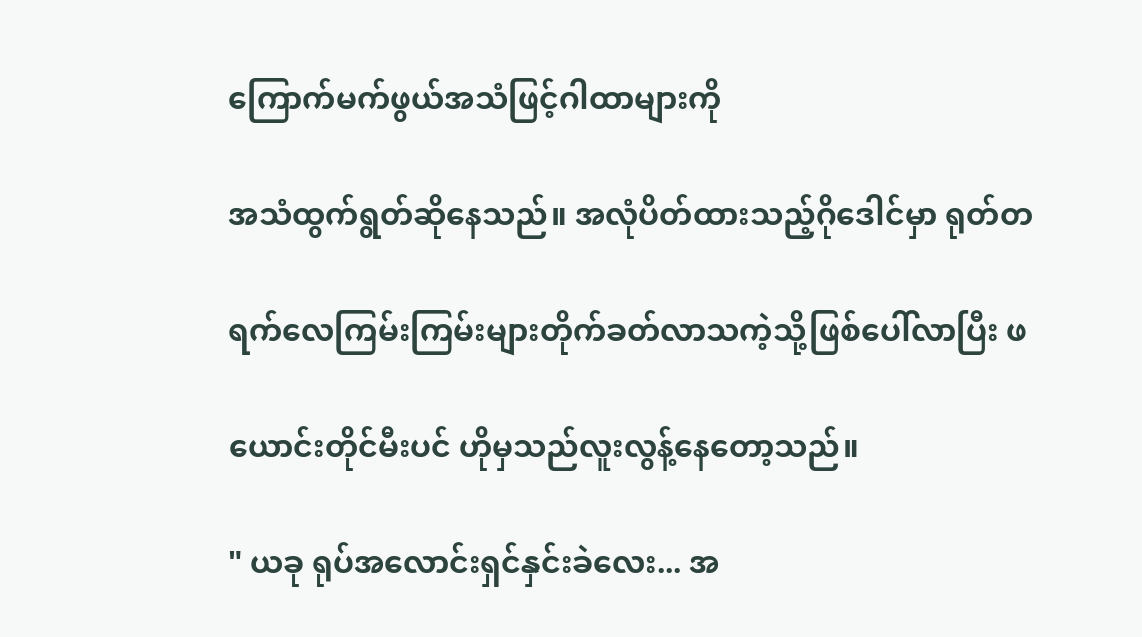ကြောက်မက်ဖွယ်အသံဖြင့်ဂါထာများကို

အသံထွက်ရွတ်ဆိုနေသည်။ အလုံပိတ်ထားသည့်ဂိုဒေါင်မှာ ရုတ်တ

ရက်လေကြမ်းကြမ်းများတိုက်ခတ်လာသကဲ့သို့ဖြစ်ပေါ်လာပြီး ဖ

ယောင်းတိုင်မီးပင် ဟိုမှသည်လူးလွန့်နေတော့သည်။

" ယခု ရုပ်အလောင်းရှင်နှင်းခဲလေး... အ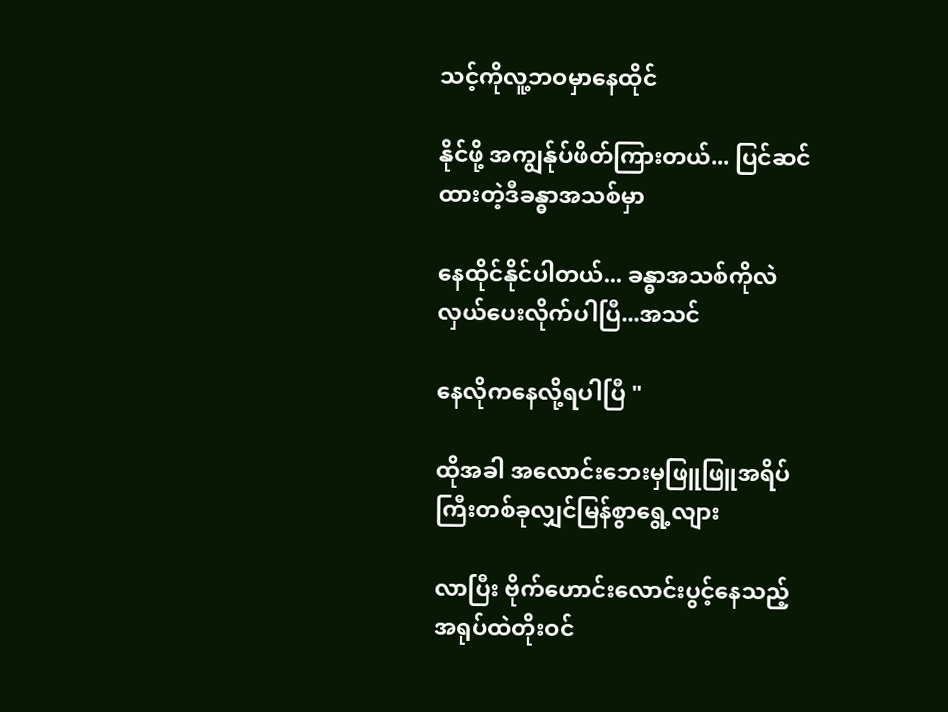သင့်ကိုလူ့ဘဝမှာနေထိုင်

နိုင်ဖို့ အကျွန်ုပ်ဖိတ်ကြားတယ်... ပြင်ဆင်ထားတဲ့ဒီခန္ဓာအသစ်မှာ

နေထိုင်နိုင်ပါတယ်... ခန္ဓာအသစ်ကိုလဲလှယ်ပေးလိုက်ပါပြီ...အသင်

နေလိုကနေလို့ရပါပြီ "

ထိုအခါ အလောင်းဘေးမှဖြူဖြူအရိပ်ကြီးတစ်ခုလျှင်မြန်စွာရွေ့လျား

လာပြီး ဗိုက်ဟောင်းလောင်းပွင့်နေသည့် အရုပ်ထဲတိုးဝင်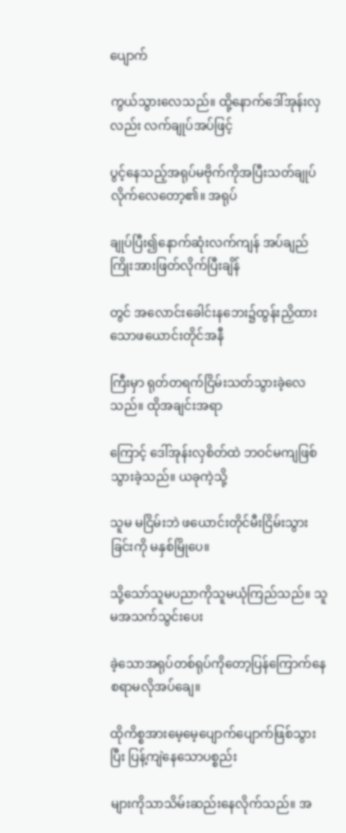ပျောက်

ကွယ်သွားလေသည်။ ထို့နောက်ဒေါ်အုန်းလှလည်း လက်ချုပ်အပ်ဖြင့်

ပွင့်နေသည့်အရုပ်မဗိုက်ကိုအပြီးသတ်ချုပ်လိုက်လေတော့၏။ အရုပ်

ချုပ်ပြီး၍နောက်ဆုံးလက်ကျန် အပ်ချည်ကြိုးအားဖြတ်လိုက်ပြီးချိန်

တွင် အလောင်းခေါင်းနဘေး၌ထွန်းညှိထားသောဖယောင်းတိုင်အနီ

ကြီးမှာ ရုတ်တရက်ငြိမ်းသတ်သွားခဲ့လေသည်။ ထိုအချင်းအရာ

ကြောင့် ဒေါ်အုန်းလှစိတ်ထဲ ဘဝင်မကျဖြစ်သွားခဲ့သည်။ ယခုကဲ့သို့

သူမ မငြိမ်းဘဲ ဖယောင်းတိုင်မီးငြိမ်းသွားခြင်းကို မနှစ်မြိုပေ။

သို့သော်သူမပညာကိုသူမယုံကြည်သည်။ သူမအသက်သွင်းပေး

ခဲ့သောအရုပ်တစ်ရုပ်ကိုတော့ပြန်ကြောက်နေစရာမလိုအပ်ချေ။

ထိုကိစ္စအားမေ့မေ့ပျောက်ပျောက်ဖြစ်သွားပြီး ပြန့်ကျဲနေသောပစ္စည်း

များကိုသာသိမ်းဆည်းနေလိုက်သည်။ အ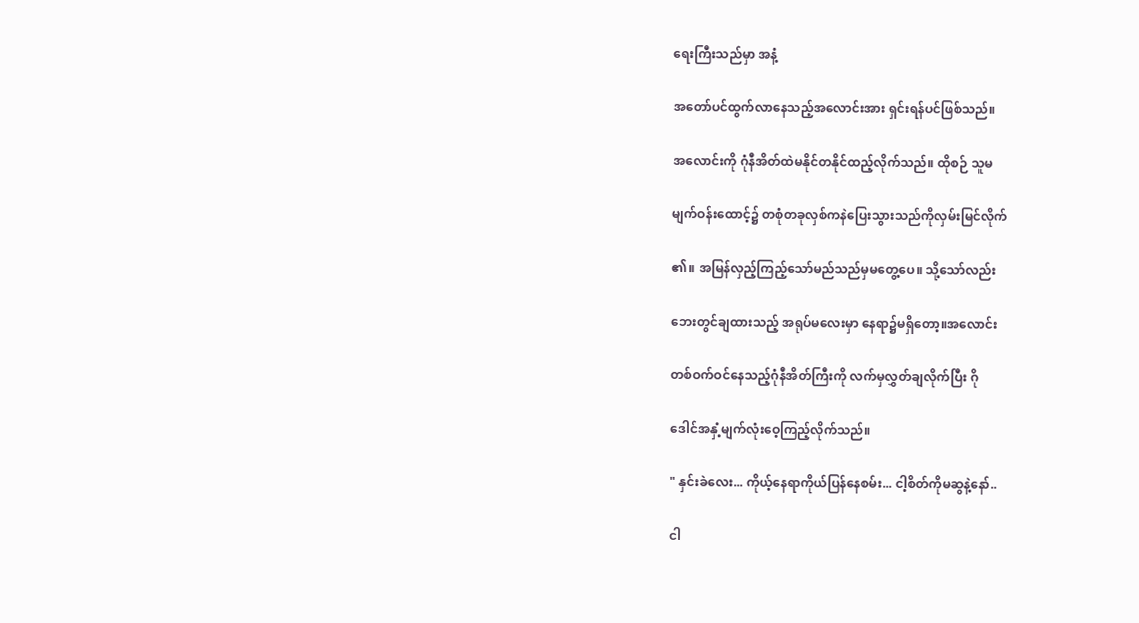ရေးကြီးသည်မှာ အနံ့

အတော်ပင်ထွက်လာနေသည့်အလောင်းအား ရှင်းရန်ပင်ဖြစ်သည်။

အလောင်းကို ဂုံနီအိတ်ထဲမနိုင်တနိုင်ထည့်လိုက်သည်။ ထိုစဉ် သူမ

မျက်ဝန်းထောင့်၌ တစုံတခုလှစ်ကနဲပြေးသွားသည်ကိုလှမ်းမြင်လိုက်

၏။ အမြန်လှည့်ကြည့်သော်မည်သည်မှမတွေ့ပေ။ သို့သော်လည်း

ဘေးတွင်ချထားသည့် အရုပ်မလေးမှာ နေရာ၌မရှိတော့။အလောင်း

တစ်ဝက်ဝင်နေသည့်ဂုံနီအိတ်ကြီးကို လက်မှလွှတ်ချလိုက်ပြီး ဂို

ဒေါင်အနှံ့မျက်လုံးဝေ့ကြည့်လိုက်သည်။

" နှင်းခဲလေး... ကိုယ့်နေရာကိုယ်ပြန်နေစမ်း... ငါ့စိတ်ကိုမဆွနဲ့နော်..

ငါ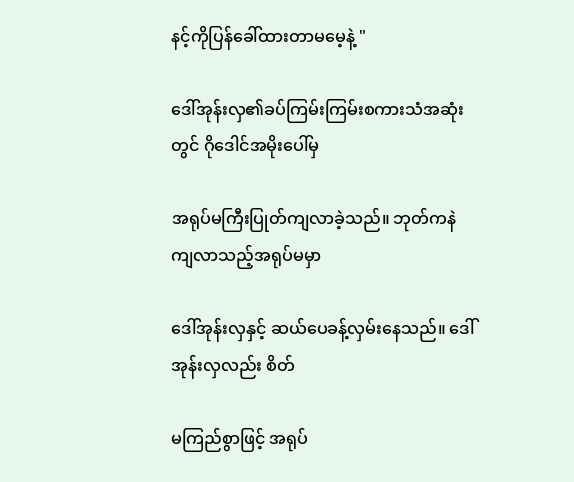နင့်ကိုပြန်ခေါ်ထားတာမမေ့နဲ့ "

ဒေါ်အုန်းလှ၏ခပ်ကြမ်းကြမ်းစကားသံအဆုံးတွင် ဂိုဒေါင်အမိုးပေါ်မှ

အရုပ်မကြီးပြုတ်ကျလာခဲ့သည်။ ဘုတ်ကနဲ ကျလာသည့်အရုပ်မမှာ

ဒေါ်အုန်းလှနှင့် ဆယ်ပေခန့်လှမ်းနေသည်။ ဒေါ်အုန်းလှလည်း စိတ်

မကြည်စွာဖြင့် အရုပ်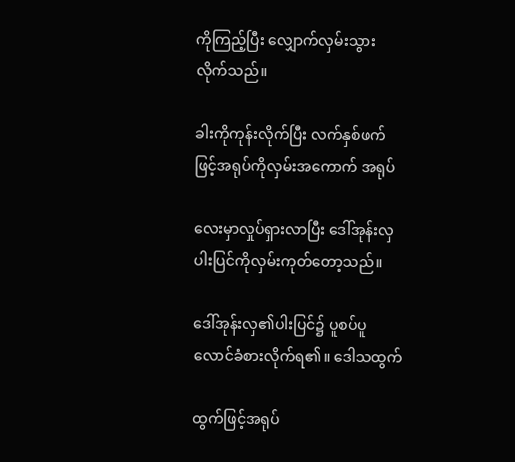ကိုကြည့်ပြီး လျှောက်လှမ်းသွားလိုက်သည်။

ခါးကိုကုန်းလိုက်ပြီး လက်နှစ်ဖက်ဖြင့်အရုပ်ကိုလှမ်းအကောက် အရုပ်

လေးမှာလှုပ်ရှားလာပြီး ဒေါ်အုန်းလှပါးပြင်ကိုလှမ်းကုတ်တော့သည်။

ဒေါ်အုန်းလှ၏ပါးပြင်၌ ပူစပ်ပူလောင်ခံစားလိုက်ရ၏။ ဒေါသထွက်

ထွက်ဖြင့်အရုပ်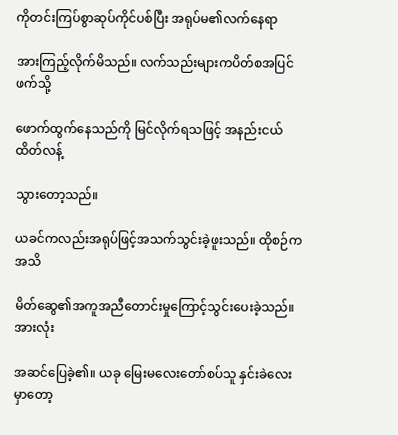ကိုတင်းကြပ်စွာဆုပ်ကိုင်ပစ်ပြီး အရုပ်မ၏လက်နေရာ

အားကြည့်လိုက်မိသည်။ လက်သည်းများကပိတ်စအပြင်ဖက်သို့

ဖောက်ထွက်နေသည်ကို မြင်လိုက်ရသဖြင့် အနည်းငယ်ထိတ်လန့်

သွားတော့သည်။

ယခင်ကလည်းအရုပ်ဖြင့်အသက်သွင်းခဲ့ဖူးသည်။ ထိုစဉ်က အသိ

မိတ်ဆွေ၏အကူအညီတောင်းမှုကြောင့်သွင်းပေးခဲ့သည်။ အားလုံး

အဆင်ပြေခဲ့၏။ ယခု မြေးမလေးတော်စပ်သူ နှင်းခဲလေးမှာတော့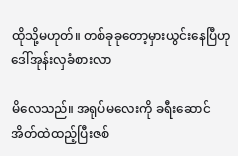ထိုသို့မဟုတ်။ တစ်ခုခုတော့မှားယွင်းနေပြီဟု ဒေါ်အုန်းလှခံစားလာ

မိလေသည်။ အရုပ်မလေးကို ခရီးဆောင်အိတ်ထဲထည့်ပြီးဇစ်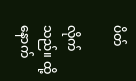ပိတ်

လိုက်သည်။ ထို့နောက်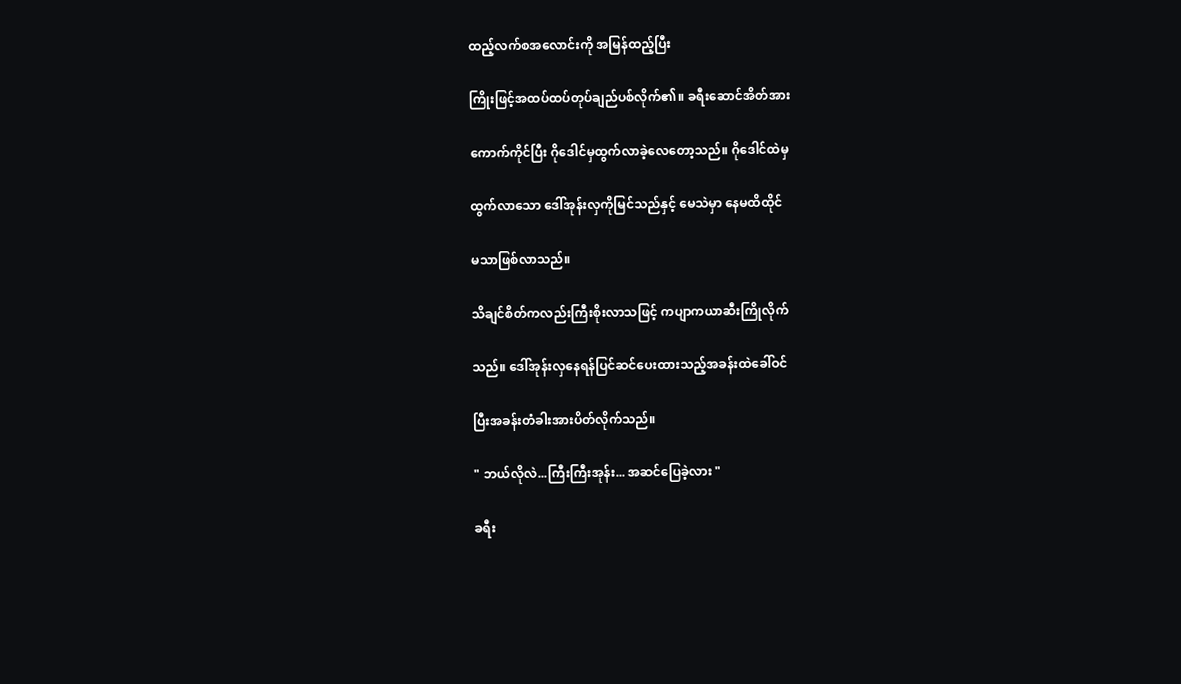ထည့်လက်စအလောင်းကို အမြန်ထည့်ပြီး

ကြိုးဖြင့်အထပ်ထပ်တုပ်ချည်ပစ်လိုက်၏။ ခရီးဆောင်အိတ်အား

ကောက်ကိုင်ပြီး ဂိုဒေါင်မှထွက်လာခဲ့လေတော့သည်။ ဂိုဒေါင်ထဲမှ

ထွက်လာသော ဒေါ်အုန်းလှကိုမြင်သည်နှင့် မေသဲမှာ နေမထိထိုင်

မသာဖြစ်လာသည်။

သိချင်စိတ်ကလည်းကြီးစိုးလာသဖြင့် ကပျာကယာဆီးကြိုလိုက်

သည်။ ဒေါ်အုန်းလှနေရန်ပြင်ဆင်ပေးထားသည့်အခန်းထဲခေါ်ဝင်

ပြီးအခန်းတံခါးအားပိတ်လိုက်သည်။

" ဘယ်လိုလဲ...ကြီးကြီးအုန်း... အဆင်ပြေခဲ့လား "

ခရီး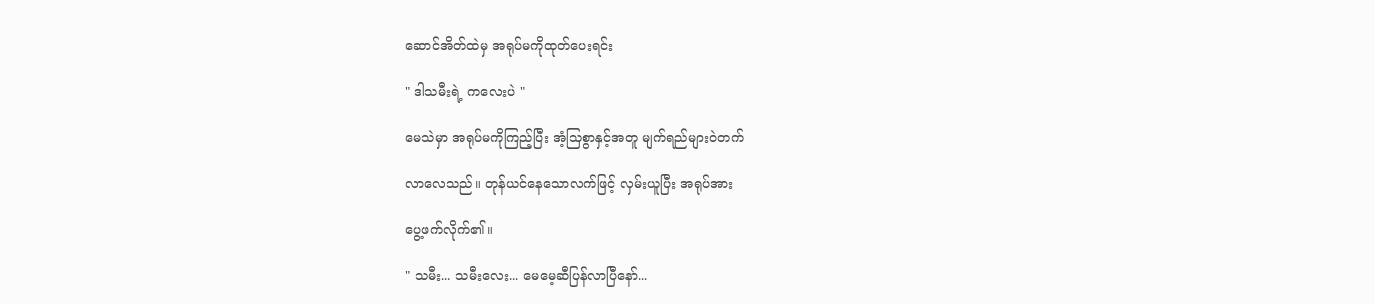ဆောင်အိတ်ထဲမှ အရုပ်မကိုထုတ်ပေးရင်း

" ဒါသမီးရဲ့ ကလေးပဲ "

မေသဲမှာ အရုပ်မကိုကြည့်ပြီး အံ့သြစွာနှင့်အတူ မျက်ရည်များဝဲတက်

လာလေသည်။ တုန်ယင်နေသောလက်ဖြင့် လှမ်းယူပြီး အရုပ်အား

ပွေ့ဖက်လိုက်၏။

" သမီး... သမီးလေး... မေမေ့ဆီပြန်လာပြီနော်...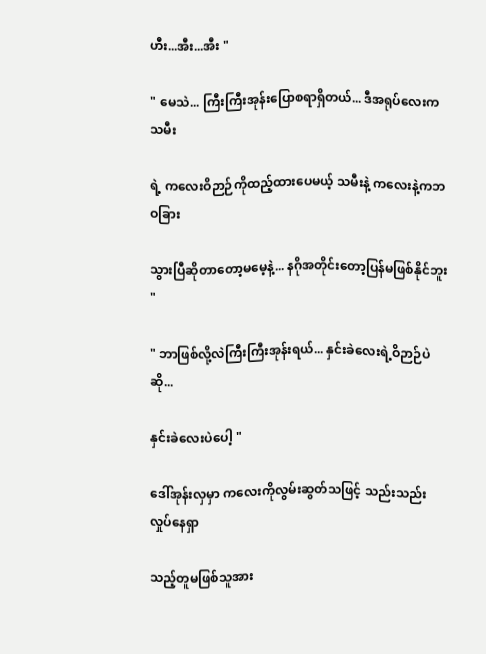ဟီး...အီး...အီး "

" မေသဲ... ကြီးကြီးအုန်းပြောစရာရှိတယ်... ဒီအရုပ်လေးက သမီး

ရဲ့ ကလေးဝိဉာဉ်ကိုထည့်ထားပေမယ့် သမီးနဲ့ ကလေးနဲ့ကဘဝခြား

သွားပြီဆိုတာတော့မမေ့နဲ့... နဂိုအတိုင်းတော့ပြန်မဖြစ်နိုင်ဘူး "

" ဘာဖြစ်လို့လဲကြီးကြီးအုန်းရယ်... နှင်းခဲလေးရဲ့ဝိဉာဉ်ပဲဆို...

နှင်းခဲလေးပဲပေါ့ "

ဒေါ်အုန်းလှမှာ ကလေးကိုလွမ်းဆွတ်သဖြင့် သည်းသည်းလှုပ်နေရှာ

သည့်တူမဖြစ်သူအား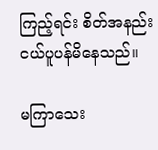ကြည့်ရင်း စိတ်အနည်းငယ်ပူပန်မိနေသည်။

မကြာသေး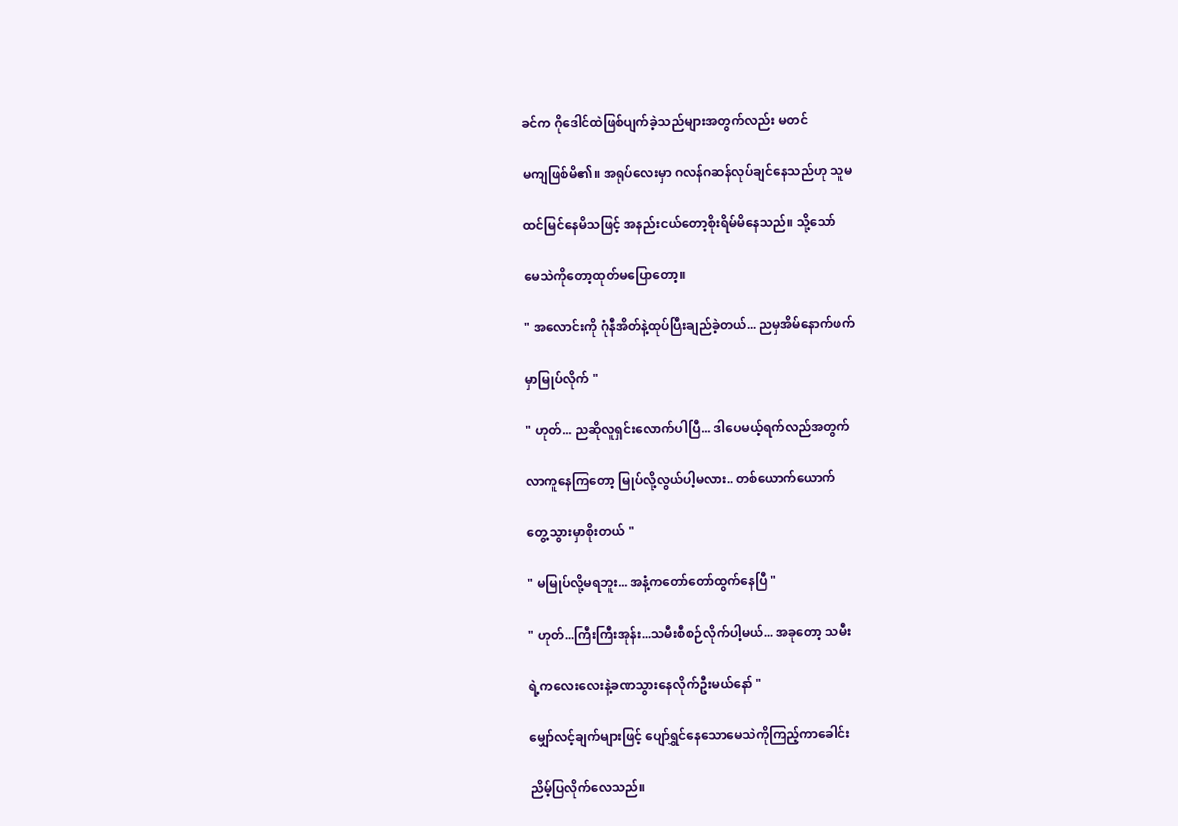ခင်က ဂိုဒေါင်ထဲဖြစ်ပျက်ခဲ့သည်များအတွက်လည်း မတင်

မကျဖြစ်မိ၏။ အရုပ်လေးမှာ ဂလန်ဂဆန်လုပ်ချင်နေသည်ဟု သူမ

ထင်မြင်နေမိသဖြင့် အနည်းငယ်တော့စိုးရိမ်မိနေသည်။ သို့သော်

မေသဲကိုတော့ထုတ်မပြောတော့။

" အလောင်းကို ဂုံနီအိတ်နဲ့ထုပ်ပြီးချည်ခဲ့တယ်... ညမှအိမ်နောက်ဖက်

မှာမြုပ်လိုက် "

" ဟုတ်... ညဆိုလူရှင်းလောက်ပါပြီ... ဒါပေမယ့်ရက်လည်အတွက်

လာကူနေကြတော့ မြုပ်လို့လွယ်ပါ့မလား.. တစ်ယောက်ယောက်

တွေ့သွားမှာစိုးတယ် "

" မမြုပ်လို့မရဘူး... အနံ့ကတော်တော်ထွက်နေပြီ "

" ဟုတ်...ကြီးကြီးအုန်း...သမီးစီစဉ်လိုက်ပါ့မယ်... အခုတော့ သမီး

ရဲ့ကလေးလေးနဲ့ခဏသွားနေလိုက်ဦးမယ်နော် "

မျှော်လင့်ချက်များဖြင့် ပျော်ရွှင်နေသောမေသဲကိုကြည့်ကာခေါင်း

ညိမ့်ပြလိုက်လေသည်။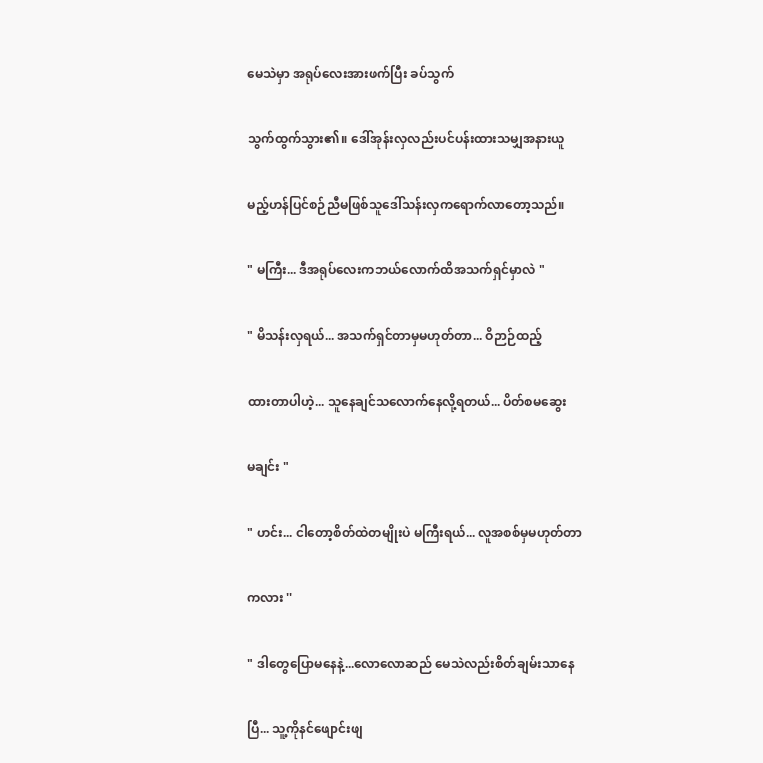မေသဲမှာ အရုပ်လေးအားဖက်ပြီး ခပ်သွက်

သွက်ထွက်သွား၏။ ဒေါ်အုန်းလှလည်းပင်ပန်းထားသမျှအနားယူ

မည့်ဟန်ပြင်စဉ်ညီမဖြစ်သူဒေါ်သန်းလှကရောက်လာတော့သည်။

" မကြီး... ဒီအရုပ်လေးကဘယ်လောက်ထိအသက်ရှင်မှာလဲ "

" မိသန်းလှရယ်... အသက်ရှင်တာမှမဟုတ်တာ... ဝိဉာဉ်ထည့်

ထားတာပါဟဲ့... သူနေချင်သလောက်နေလို့ရတယ်... ပိတ်စမဆွေး

မချင်း "

" ဟင်း... ငါတော့စိတ်ထဲတမျိုးပဲ မကြီးရယ်... လူအစစ်မှမဟုတ်တာ

ကလား ''

" ဒါတွေပြောမနေနဲ့...လောလောဆည် မေသဲလည်းစိတ်ချမ်းသာနေ

ပြီ... သူ့ကိုနင်ဖျောင်းဖျ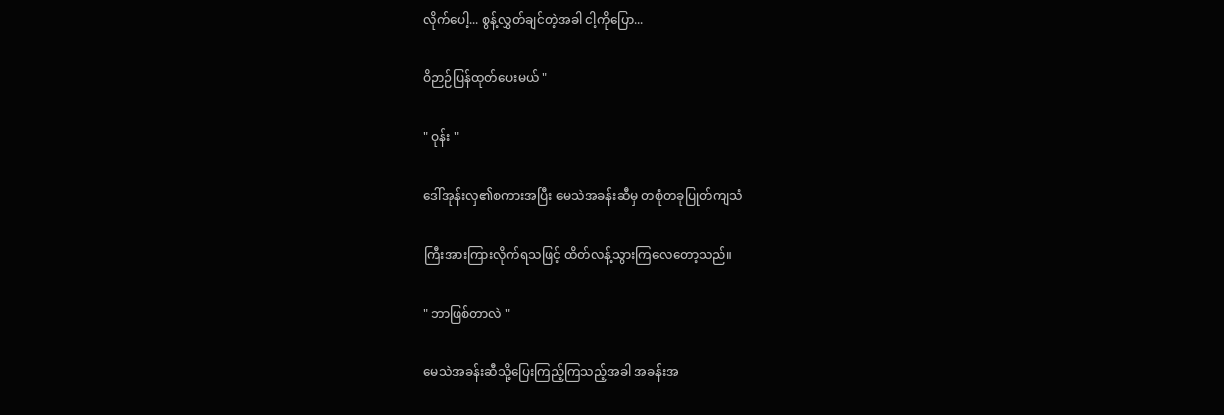လိုက်ပေါ့... စွန့်လွှတ်ချင်တဲ့အခါ ငါ့ကိုပြော...

ဝိဉာဉ်ပြန်ထုတ်ပေးမယ် "

" ဝုန်း "

ဒေါ်အုန်းလှ၏စကားအပြီး မေသဲအခန်းဆီမှ တစုံတခုပြုတ်ကျသံ

ကြီးအားကြားလိုက်ရသဖြင့် ထိတ်လန့်သွားကြလေတော့သည်။

" ဘာဖြစ်တာလဲ "

မေသဲအခန်းဆီသို့ပြေးကြည့်ကြသည့်အခါ အခန်းအ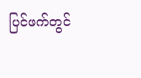ပြင်ဖက်တွင်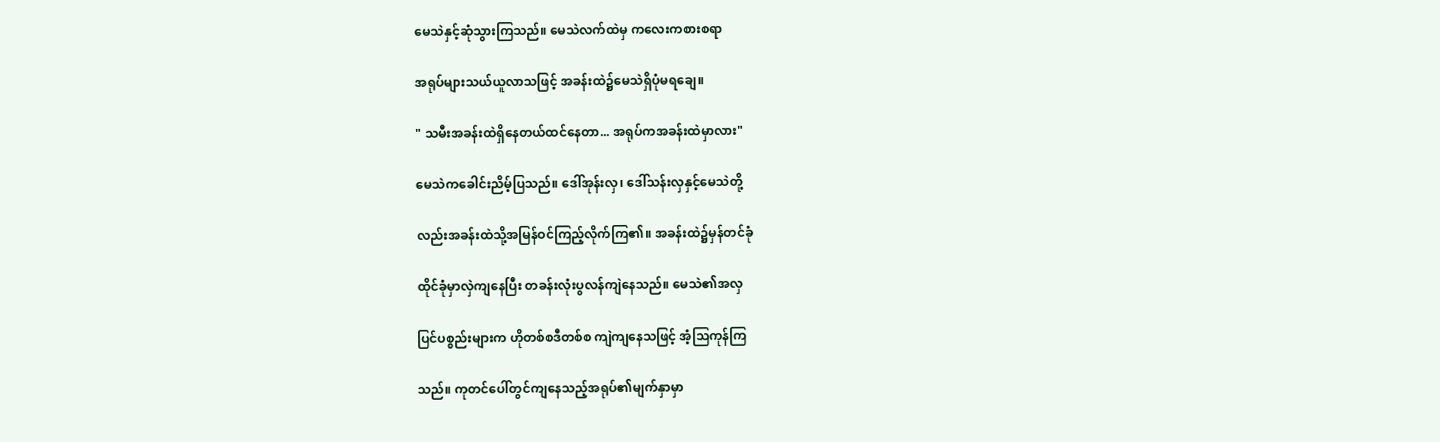မေသဲနှင့်ဆုံသွားကြသည်။ မေသဲလက်ထဲမှ ကလေးကစားစရာ

အရုပ်များသယ်ယူလာသဖြင့် အခန်းထဲ၌မေသဲရှိပုံမရချေ။

" သမီးအခန်းထဲရှိနေတယ်ထင်နေတာ... အရုပ်ကအခန်းထဲမှာလား"

မေသဲကခေါင်းညိမ့်ပြသည်။ ဒေါ်အုန်းလှ၊ ဒေါ်သန်းလှနှင့်မေသဲတို့

လည်းအခန်းထဲသို့အမြန်ဝင်ကြည့်လိုက်ကြ၏။ အခန်းထဲ၌မှန်တင်ခုံ

ထိုင်ခုံမှာလှဲကျနေပြီး တခန်းလုံးပွလန်ကျဲနေသည်။ မေသဲ၏အလှ

ပြင်ပစ္စည်းများက ဟိုတစ်စဒီတစ်စ ကျဲကျနေသဖြင့် အံ့သြကုန်ကြ

သည်။ ကုတင်ပေါ်တွင်ကျနေသည့်အရုပ်၏မျက်နှာမှာ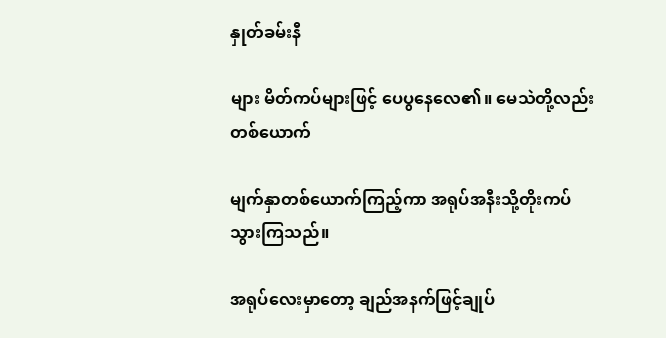နှုတ်ခမ်းနီ

များ မိတ်ကပ်များဖြင့် ပေပွနေလေ၏။ မေသဲတို့လည်းတစ်ယောက်

မျက်နှာတစ်ယောက်ကြည့်ကာ အရုပ်အနီးသို့တိုးကပ်သွားကြသည်။

အရုပ်လေးမှာတော့ ချည်အနက်ဖြင့်ချုပ်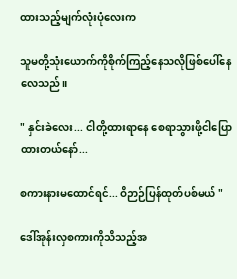ထားသည့်မျက်လုံးပုံလေးက

သူမတို့သုံးယောက်ကိုစိုက်ကြည့်နေသလိုဖြစ်ပေါ်နေလေသည်။

" နှင်းခဲလေး... ငါတို့ထားရာနေ စေရာသွားဖို့ငါပြောထားတယ်နော်...

စကားနားမထောင်ရင်... ဝိဉာဉ်ပြန်ထုတ်ပစ်မယ် "

ဒေါ်အုန်းလှစကားကိုသိသည့်အ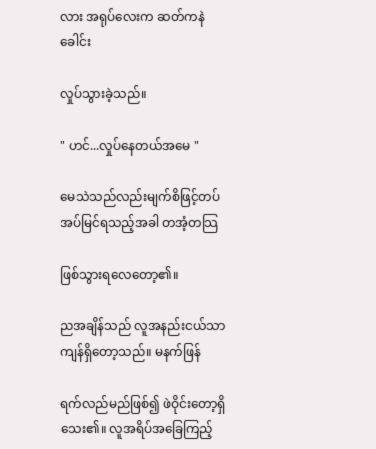လား အရုပ်လေးက ဆတ်ကနဲခေါင်း

လှုပ်သွားခဲ့သည်။

" ဟင်...လှုပ်နေတယ်အမေ "

မေသဲသည်လည်းမျက်စိဖြင့်တပ်အပ်မြင်ရသည့်အခါ တအံ့တသြ

ဖြစ်သွားရလေတော့၏။

ညအချိန်သည် လူအနည်းငယ်သာကျန်ရှိတော့သည်။ မနက်ဖြန်

ရက်လည်မည်ဖြစ်၍ ဖဲဝိုင်းတော့ရှိသေး၏။ လူအရိပ်အခြေကြည့်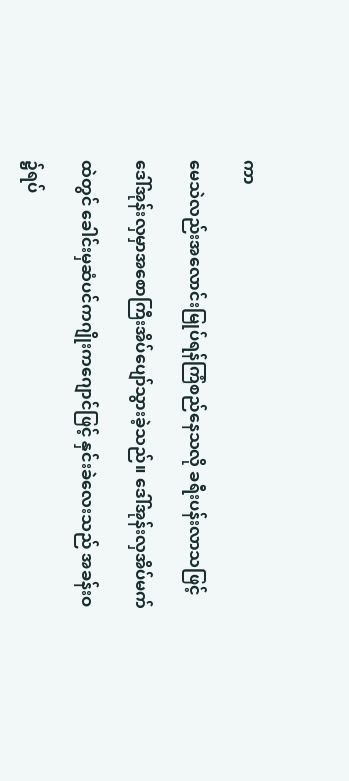ကာ

မေသဲလည်းအလောင်းမြုပ်ရန်ကြံစည်နေသလို ခရီးပန်းလာသဖြင့်

ဒေါ်အုန်းလှမှာအစောကြီးအိပ်ပျော်သွားခဲ့သည်။ ဒေါ်အုန်းလှအိပ်မက်

ထဲတွင် ခေါင်းမှဆံပင်ကဂျိုးကဂျောင်ဖြင့် နှင်းခဲလေးသည် အခန်းဝ

၌ရပ်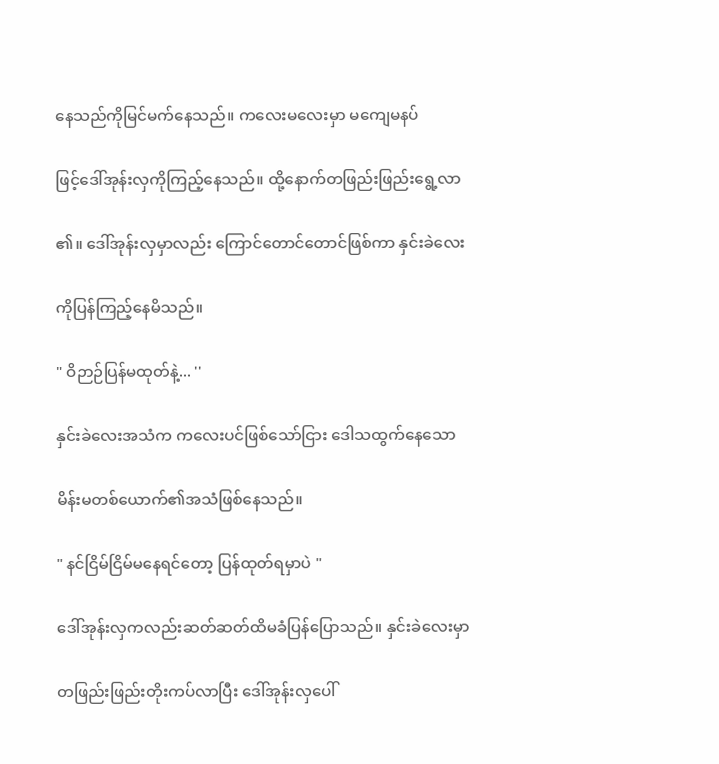နေသည်ကိုမြင်မက်နေသည်။ ကလေးမလေးမှာ မကျေမနပ်

ဖြင့်ဒေါ်အုန်းလှကိုကြည့်နေသည်။ ထို့နောက်တဖြည်းဖြည်းရွေ့လာ

၏။ ဒေါ်အုန်းလှမှာလည်း ကြောင်တောင်တောင်ဖြစ်ကာ နှင်းခဲလေး

ကိုပြန်ကြည့်နေမိသည်။

" ဝိဉာဉ်ပြန်မထုတ်နဲ့... ''

နှင်းခဲလေးအသံက ကလေးပင်ဖြစ်သော်ငြား ဒေါသထွက်နေသော

မိန်းမတစ်ယောက်၏အသံဖြစ်နေသည်။

" နင်ငြိမ်ငြိမ်မနေရင်တော့ ပြန်ထုတ်ရမှာပဲ "

ဒေါ်အုန်းလှကလည်းဆတ်ဆတ်ထိမခံပြန်ပြောသည်။ နှင်းခဲလေးမှာ

တဖြည်းဖြည်းတိုးကပ်လာပြီး ဒေါ်အုန်းလှပေါ်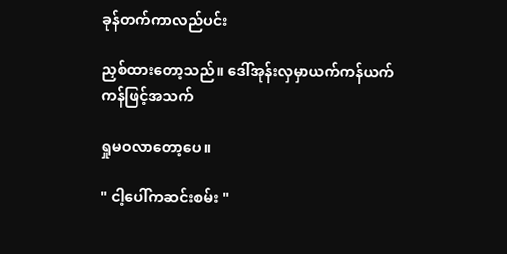ခုန်တက်ကာလည်ပင်း

ညှစ်ထားတော့သည်။ ဒေါ်အုန်းလှမှာယက်ကန်ယက်ကန်ဖြင့်အသက်

ရှုမဝလာတော့ပေ။

" ငါ့ပေါ်ကဆင်းစမ်း "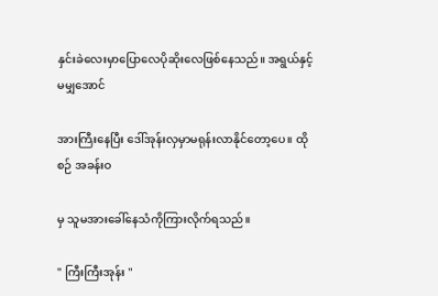နှင်းခဲလေးမှာပြောလေပိုဆိုးလေဖြစ်နေသည်။ အရွယ်နှင့်မမျှအောင်

အားကြီးနေပြီး ဒေါ်အုန်းလှမှာမရုန်းလာနိုင်တော့ပေ။ ထိုစဉ် အခန်းဝ

မှ သူမအားခေါ်နေသံကိုကြားလိုက်ရသည်။

" ကြီးကြီးအုန်း "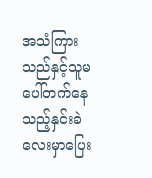အသံကြားသည်နှင့်သူမပေါ်တက်နေသည့်နှင်းခဲလေးမှာပြေး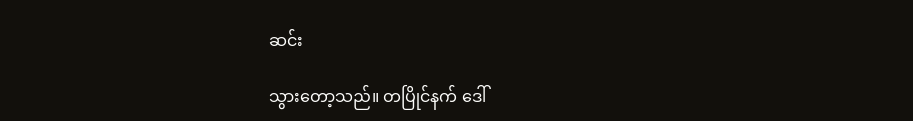ဆင်း

သွားတော့သည်။ တပြိုင်နက် ဒေါ်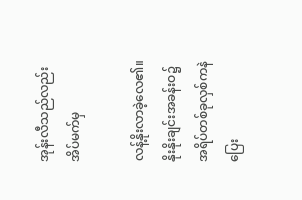အုန်းလီသည်လည်းအိပ်မက်မှ

လန့်နိုးလာခဲ့လေ၏။ နိုးနိုးချင်းအခန်းဝ၌အရိပ်တစ်ခုလှစ်ကနဲပြေး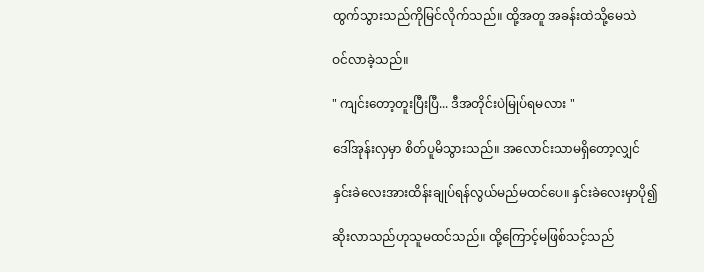ထွက်သွားသည်ကိုမြင်လိုက်သည်။ ထို့အတူ အခန်းထဲသို့မေသဲ

ဝင်လာခဲ့သည်။

" ကျင်းတော့တူးပြီးပြီ... ဒီအတိုင်းပဲမြုပ်ရမလား "

ဒေါ်အုန်းလှမှာ စိတ်ပူမိသွားသည်။ အလောင်းသာမရှိတော့လျှင်

နှင်းခဲလေးအားထိန်းချုပ်ရန်လွယ်မည်မထင်ပေ။ နှင်းခဲလေးမှာပို၍

ဆိုးလာသည်ဟုသူမထင်သည်။ ထို့ကြောင့်မဖြစ်သင့်သည်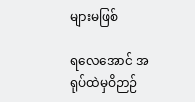များမဖြစ်

ရလေအောင် အရုပ်ထဲမှဝိဉာဉ်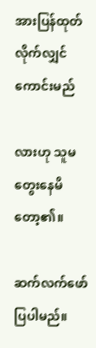အားပြန်ထုတ်လိုက်လျှင်ကောင်းမည်

လားဟု သူမတွေးနေမိတော့၏။

ဆက်လက်ဖော်ပြပါမည်။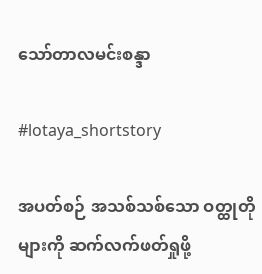သော်တာလမင်းစန္ဒာ

#lotaya_shortstory

အပတ်စဉ် အသစ်သစ်သော ဝတ္ထုတိုများကို ဆက်လက်ဖတ်ရှုဖို့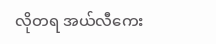လိုတရ အယ်လီကေး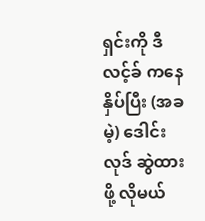ရှင်းကို ဒီလင့်ခ် ကနေနှိပ်ပြီး (အခမဲ့) ဒေါင်းလုဒ် ဆွဲထားဖို့ လိုမယ်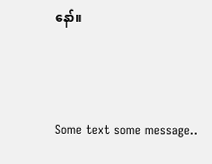နော်။



Some text some message..